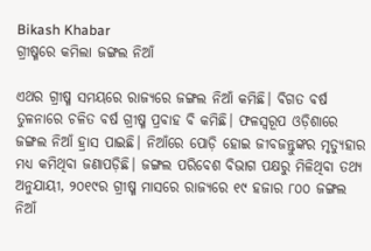Bikash Khabar
ଗ୍ରୀଷ୍ମରେ କମିଲା ଜଙ୍ଗଲ ନିଆଁ

ଏଥର ଗ୍ରୀଷ୍ମ ସମୟରେ ରାଜ୍ୟରେ ଜଙ୍ଗଲ ନିଆଁ କମିଛି। ବିଗତ ବର୍ଷ ତୁଳନାରେ ଚଳିତ ବର୍ଷ ଗ୍ରୀଷ୍ମ ପ୍ରବାହ ବି କମିଛି। ଫଳସ୍ବରୂପ ଓଡ଼ିଶାରେ ଜଙ୍ଗଲ ନିଆଁ ହ୍ରାସ ପାଇଛି। ନିଆଁରେ ପୋଡ଼ି ହୋଇ ଜୀବଜନ୍ତୁଙ୍କର ମୃତ୍ୟୁହାର ମଧ୍ୟ କମିଥିବା ଜଣାପଡ଼ିଛି। ଜଙ୍ଗଲ ପରିବେଶ ବିଭାଗ ପକ୍ଷରୁ ମିଳିଥିବା ତଥ୍ୟ ଅନୁଯାୟୀ, ୨୦୧୯ର ଗ୍ରୀଷ୍ମ ମାସରେ ରାଜ୍ୟରେ ୧୯ ହଜାର ୮୦୦ ଜଙ୍ଗଲ ନିଆଁ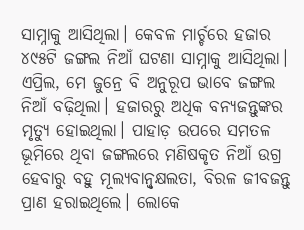ସାମ୍ନାକୁ ଆସିଥିଲା। କେବଳ ମାର୍ଚ୍ଚରେ ହଜାର ୪୯୫ଟି ଜଙ୍ଗଲ ନିଆଁ ଘଟଣା ସାମ୍ନାକୁ ଆସିଥିଲା। ଏପ୍ରିଲ, ମେ ଜୁନ୍ରେ ବି ଅନୁରୂପ ଭାବେ ଜଙ୍ଗଲ ନିଆଁ ବଢ଼ିଥିଲା। ହଜାରରୁ ଅଧିକ ବନ୍ୟଜନ୍ତୁଙ୍କର ମୃତ୍ୟୁ ହୋଇଥିଲା। ପାହାଡ଼ ଉପରେ ସମତଳ ଭୂମିରେ ଥିବା ଜଙ୍ଗଲରେ ମଣିଷକୃତ ନିଆଁ ଉଗ୍ର ହେବାରୁ ବହୁ ମୂଲ୍ୟବାନ୍ବୃକ୍ଷଲତା, ବିରଳ ଜୀବଜନ୍ତୁ ପ୍ରାଣ ହରାଇଥିଲେ। ଲୋକେ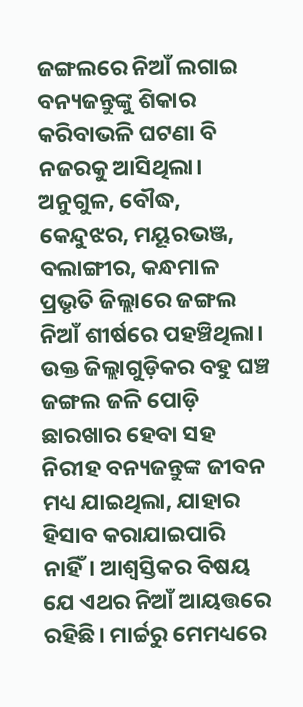ଜଙ୍ଗଲରେ ନିଆଁ ଲଗାଇ ବନ୍ୟଜନ୍ତୁଙ୍କୁ ଶିକାର କରିବାଭଳି ଘଟଣା ବି ନଜରକୁ ଆସିଥିଲା। ଅନୁଗୁଳ, ବୌଦ୍ଧ, କେନ୍ଦୁଝର, ମୟୂରଭଞ୍ଜ, ବଲାଙ୍ଗୀର, କନ୍ଧମାଳ ପ୍ରଭୃତି ଜିଲ୍ଲାରେ ଜଙ୍ଗଲ ନିଆଁ ଶୀର୍ଷରେ ପହଞ୍ଚିଥିଲା। ଉକ୍ତ ଜିଲ୍ଲାଗୁଡ଼ିକର ବହୁ ଘଞ୍ଚ ଜଙ୍ଗଲ ଜଳି ପୋଡ଼ି ଛାରଖାର ହେବା ସହ ନିରୀହ ବନ୍ୟଜନ୍ତୁଙ୍କ ଜୀବନ ମଧ୍ୟ ଯାଇଥିଲା, ଯାହାର ହିସାବ କରାଯାଇପାରି ନାହିଁ। ଆଶ୍ବସ୍ତିକର ବିଷୟ ଯେ ଏଥର ନିଆଁ ଆୟତ୍ତରେ ରହିଛି। ମାର୍ଚ୍ଚରୁ ମେମଧ୍ୟରେ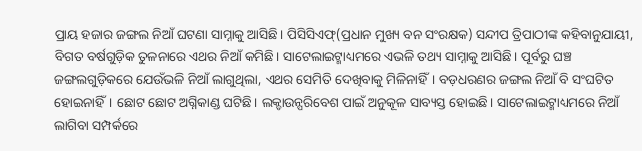ପ୍ରାୟ ହଜାର ଜଙ୍ଗଲ ନିଆଁ ଘଟଣା ସାମ୍ନାକୁ ଆସିଛି। ପିସିସିଏଫ୍‌(ପ୍ରଧାନ ମୁଖ୍ୟ ବନ ସଂରକ୍ଷକ) ସନ୍ଦୀପ ତ୍ରିପାଠୀଙ୍କ କହିବାନୁଯାୟୀ, ବିଗତ ବର୍ଷଗୁଡ଼ିକ ତୁଳନାରେ ଏଥର ନିଆଁ କମିଛି। ସାଟେଲାଇଟ୍ମାଧ୍ୟମରେ ଏଭଳି ତଥ୍ୟ ସାମ୍ନାକୁ ଆସିଛି। ପୂର୍ବରୁ ଘଞ୍ଚ ଜଙ୍ଗଲଗୁଡ଼ିକରେ ଯେଉଁଭଳି ନିଆଁ ଲାଗୁଥିଲା, ଏଥର ସେମିତି ଦେଖିବାକୁ ମିଳିନାହିଁ। ବଡ଼ଧରଣର ଜଙ୍ଗଲ ନିଆଁ ବି ସଂଘଟିତ ହୋଇନାହିଁ। ଛୋଟ ଛୋଟ ଅଗ୍ନିକାଣ୍ଡ ଘଟିଛି। ଲକ୍ଡାଉନ୍ପରିବେଶ ପାଇଁ ଅନୁକୂଳ ସାବ୍ୟସ୍ତ ହୋଇଛି। ସାଟେଲାଇଟ୍ମାଧ୍ୟମରେ ନିଆଁ ଲାଗିବା ସମ୍ପର୍କରେ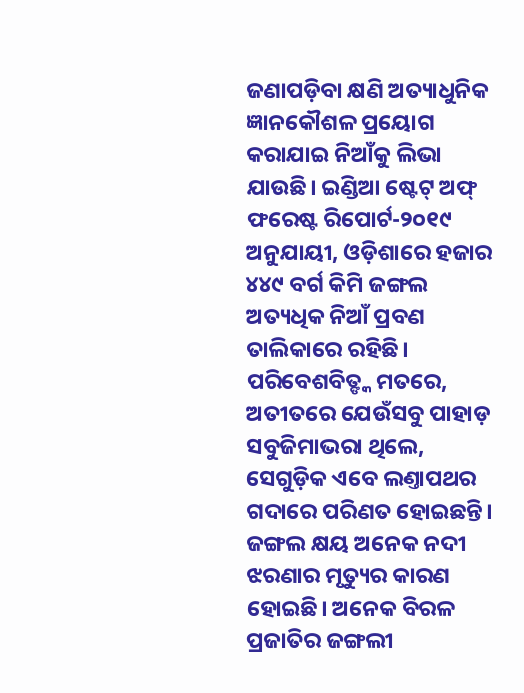ଜଣାପଡ଼ିବା କ୍ଷଣି ଅତ୍ୟାଧୁନିକ ଜ୍ଞାନକୌଶଳ ପ୍ରୟୋଗ କରାଯାଇ ନିଆଁକୁ ଲିଭା ଯାଉଛି। ଇଣ୍ଡିଆ ଷ୍ଟେଟ୍ ଅଫ୍ ଫରେଷ୍ଟ ରିପୋର୍ଟ-୨୦୧୯ ଅନୁଯାୟୀ, ଓଡ଼ିଶାରେ ହଜାର ୪୪୯ ବର୍ଗ କିମି ଜଙ୍ଗଲ ଅତ୍ୟଧିକ ନିଆଁ ପ୍ରବଣ ତାଲିକାରେ ରହିଛି। ପରିବେଶବିତ୍ଙ୍କ ମତରେ, ଅତୀତରେ ଯେଉଁସବୁ ପାହାଡ଼ ସବୁଜିମାଭରା ଥିଲେ, ସେଗୁଡ଼ିକ ଏବେ ଲଣ୍ତାପଥର ଗଦାରେ ପରିଣତ ହୋଇଛନ୍ତି। ଜଙ୍ଗଲ କ୍ଷୟ ଅନେକ ନଦୀ ଝରଣାର ମୃତ୍ୟୁର କାରଣ ହୋଇଛି। ଅନେକ ବିରଳ ପ୍ରଜାତିର ଜଙ୍ଗଲୀ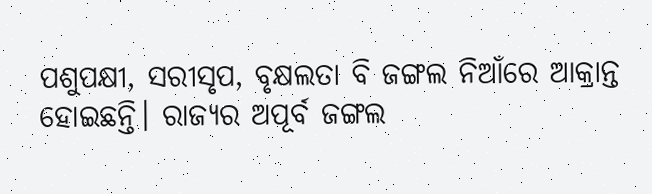ପଶୁପକ୍ଷୀ, ସରୀସୃପ, ବୃକ୍ଷଲତା ବି ଜଙ୍ଗଲ ନିଆଁରେ ଆକ୍ରାନ୍ତ ହୋଇଛନ୍ତି। ରାଜ୍ୟର ଅପୂର୍ବ ଜଙ୍ଗଲ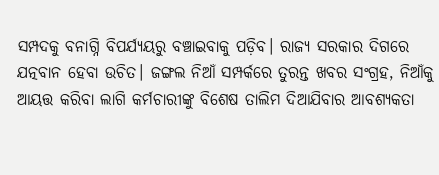ସମ୍ପଦକୁ ବନାଗ୍ନି ବିପର୍ଯ୍ୟୟରୁ ବଞ୍ଚାଇବାକୁ ପଡ଼ିବ। ରାଜ୍ୟ ସରକାର ଦିଗରେ ଯତ୍ନବାନ ହେବା ଉଚିତ। ଜଙ୍ଗଲ ନିଆଁ ସମ୍ପର୍କରେ ତୁରନ୍ତ ଖବର ସଂଗ୍ରହ, ନିଆଁକୁ ଆୟତ୍ତ କରିବା ଲାଗି କର୍ମଚାରୀଙ୍କୁ ବିଶେଷ ତାଲିମ ଦିଆଯିବାର ଆବଶ୍ୟକତା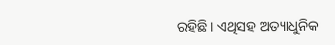ରହିଛି। ଏଥିସହ ଅତ୍ୟାଧୁନିକ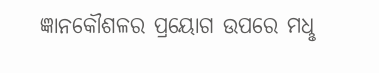ଜ୍ଞାନକୌଶଳର ପ୍ରୟୋଗ ଉପରେ ମଧୢ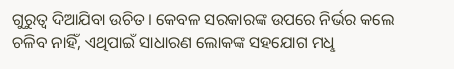ଗୁରୁତ୍ବ ଦିଆଯିବା ଉଚିତ। କେବଳ ସରକାରଙ୍କ ଉପରେ ନିର୍ଭର କଲେ ଚଳିବ ନାହିଁ, ଏଥିପାଇଁ ସାଧାରଣ ଲୋକଙ୍କ ସହଯୋଗ ମଧୢ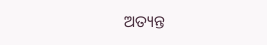ଅତ୍ୟନ୍ତ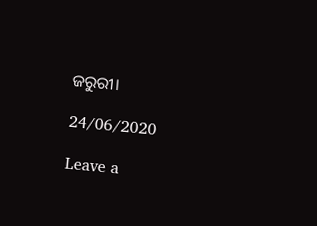ଜରୁରୀ।

24/06/2020

Leave a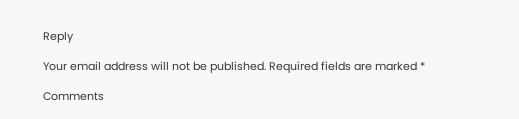Reply

Your email address will not be published. Required fields are marked *

Comments